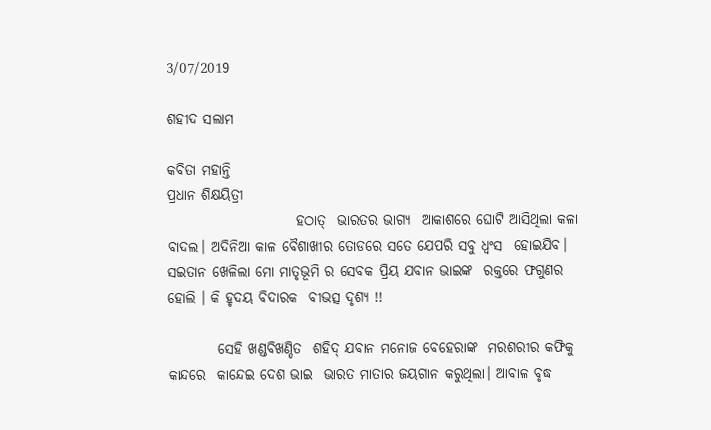3/07/2019

ଶହୀଦ ସଲାମ

କବିତା ମହାନ୍ତି
ପ୍ରଧାନ ଶିକ୍ଷୟିତ୍ରୀ
                       ହଠାତ୍  ଭାରତର ଭାଗ୍ୟ  ଆକାଶରେ ଘୋଟି ଆସିଥିଲା କଳା ବାଦଲ। ଅଦିନିଆ କାଳ ବୈଶାଖୀର ତୋଡରେ ସତେ ଯେପରି ସବୁ ଧ୍ବଂସ  ହୋଇଯିବ। ସଇତାନ ଖେଳିଲା ମୋ ମାତୃଭୂମି ର ସେବକ ପ୍ରିୟ ଯବାନ ଭାଇଙ୍କ  ରକ୍ତରେ ଫଗୁଣର ହୋଲି । କି ହୃଦୟ ବିଦାରକ  ବୀଭତ୍ସ ଦୃଶ୍ଯ !!

         ସେହି ଖଣ୍ଡବିଖଣ୍ଡିତ  ଶହିଦ୍‌ ଯବାନ ମନୋଜ ବେହେରାଙ୍କ  ମରଶରୀର କଫିକୁ କାନ୍ଦରେ  କାନ୍ଦେଇ ଦେଶ ଭାଇ  ଭାରତ ମାତାର ଜୟଗାନ କରୁଥିଲା। ଆବାଳ ବୃଦ୍ଧ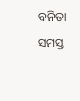ବନିତା  ସମସ୍ତ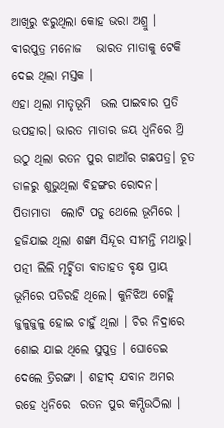ଆଖିରୁ ଝରୁଥିଲା କୋହ ଭରା ଅଶ୍ରୁ । ବୀରପୁତ୍ର ମନୋଜ   ଭାରତ ମାତାକୁ ଟେକି ଦେଇ ଥିଲା ମସ୍ତକ ।
ଏହା ଥିଲା ମାତୃଭୂମି  ଭଲ ପାଇବାର ପ୍ରତି ଉପହାର। ଭାରତ ମାତାର ଜୟ ଧ୍ବନିରେ ଥ୍ରି ଉଠୁ ଥିଲା ରତନ ପୁର ଗାଆଁର ଗଛପତ୍ର। ଚୂତ ଡାଳରୁ ଶୁଭୁଥିଲା ବିହଙ୍ଗର ରୋଦନ। ପିତାମାତା  ଲୋଟି ପଡୁ ଥେଲେ ଭୂମିରେ । ହଜିଯାଇ ଥିଲା ଶଙ୍ଖା ସିନ୍ଦୂର ସୀମନ୍ତି ମଥାରୁ। ପତ୍ନୀ ଲିଲି ମୂର୍ଚ୍ଛିତା ବାତାହତ ବୃକ୍ଷ ପ୍ରାୟ ଭୂମିରେ ପଡିରହି ଥିଲେ। କୁନିଝିଅ ଗେହ୍ଲି ଜୁଳୁଜୁଳୁ ହୋଇ ଚାହୁଁ ଥିଲା । ଚିର ନିଦ୍ରାରେ ଶୋଇ ଯାଇ ଥିଲେ ସୁପୁତ୍ର । ଘୋଡେଇ ଦେଲେ ତ୍ରିରଙ୍ଗା । ଶହୀଦ୍‌ ଯବାନ ଅମର ରହେ ଧ୍ବନିରେ  ରତନ ପୁର କମ୍ପିଉଠିଲା ।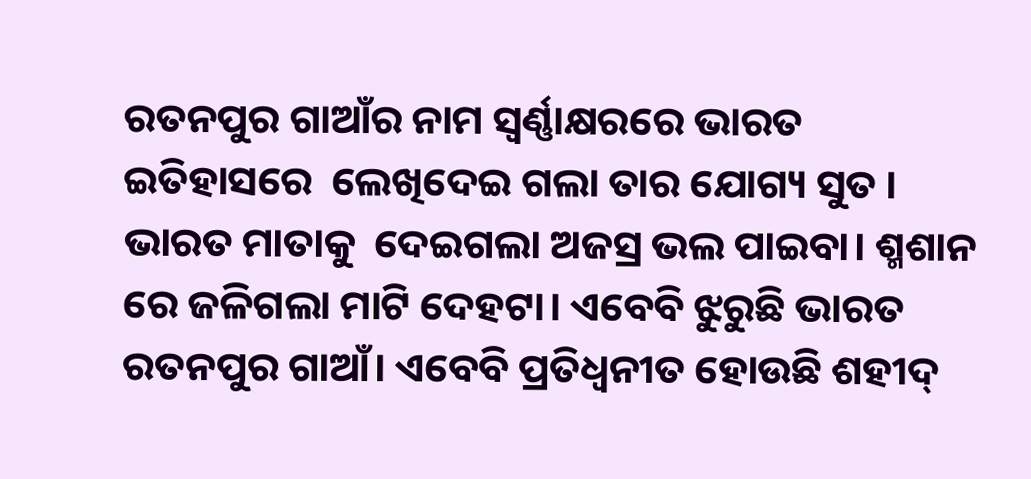ରତନପୁର ଗାଆଁର ନାମ ସ୍ବର୍ଣ୍ଣାକ୍ଷରରେ ଭାରତ ଇତିହାସରେ  ଲେଖିଦେଇ ଗଲା ତାର ଯୋଗ୍ୟ ସୁତ । ଭାରତ ମାତାକୁ  ଦେଇଗଲା ଅଜସ୍ର ଭଲ ପାଇବା। ଶ୍ମଶାନ ରେ ଜଳିଗଲା ମାଟି ଦେହଟା। ଏବେବି ଝୁରୁଛି ଭାରତ ରତନପୁର ଗାଆଁ। ଏବେବି ପ୍ରତିଧ୍ୱନୀତ ହୋଉଛି ଶହୀଦ୍‌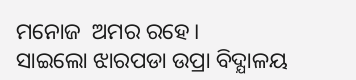ମନୋଜ  ଅମର ରହେ।
ସାଇଲୋ ଝାରପଡା ଉପ୍ରା ବିଦ୍ଯାଳୟ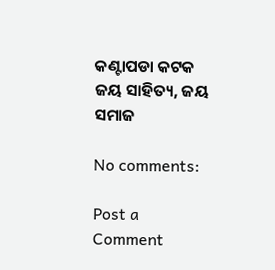କଣ୍ଟାପଡା କଟକ
ଜୟ ସାହିତ୍ୟ, ଜୟ ସମାଜ

No comments:

Post a Comment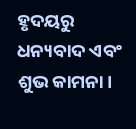ହୃଦୟରୁ ଧନ୍ୟବାଦ ଏବଂ ଶୁଭ କାମନା।